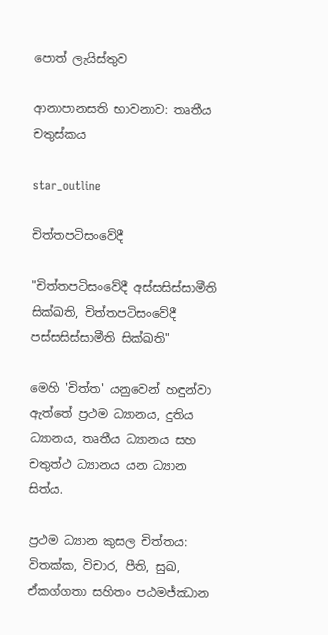පොත් ලැයිස්තුව

ආනාපානසති භාවනාව: තෘතීය චතුස්කය

star_outline

චිත්තපටිසංවේදී

"චිත්තපටිසංවේදී අස්සසිස්සාමීති සික්ඛති, චිත්තපටිසංවේදී පස්සසිස්සාමීති සික්ඛති"

මෙහි 'චිත්ත' යනුවෙන් හඳුන්වා ඇත්තේ ප්‍රථම ධ්‍යානය, දුතිය ධ්‍යානය, තෘතීය ධ්‍යානය සහ චතුත්ථ ධ්‍යානය යන ධ්‍යාන සිත්ය.

ප්‍රථම ධ්‍යාන කුසල චිත්තය: විතක්ක, විචාර, පීති, සුඛ, ඒකග්ගතා සහිතං පඨමජ්ඣාන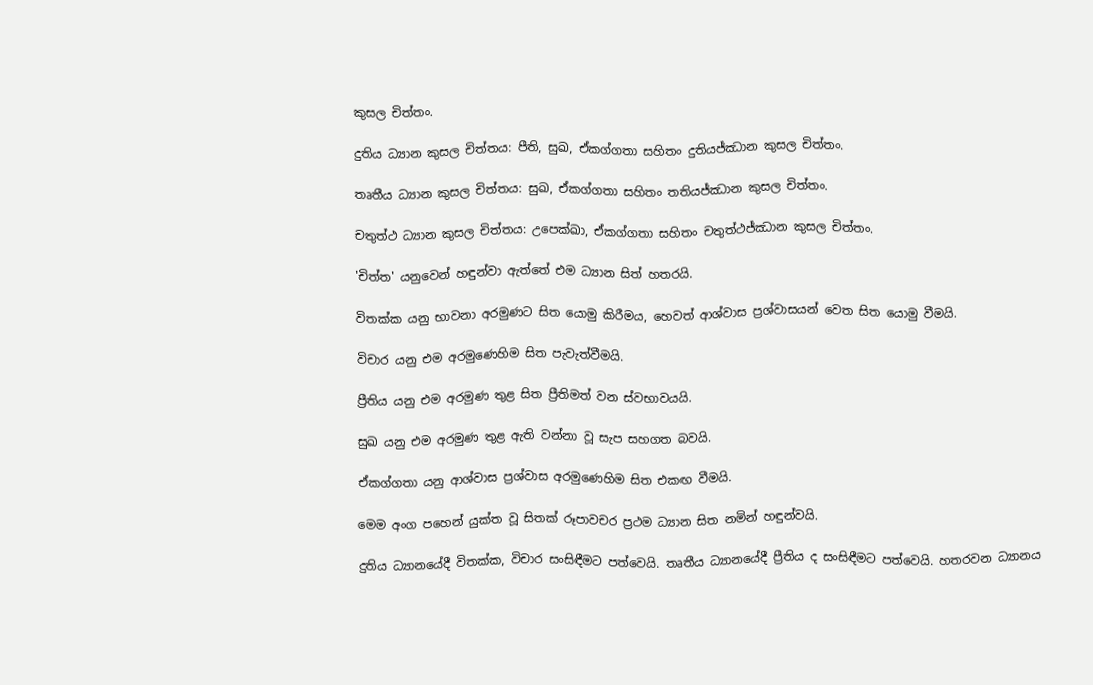කුසල චිත්තං.

දුතිය ධ්‍යාන කුසල චිත්තය: පීති, සුඛ, ඒකග්ගතා සහිතං දුතියජ්ඣාන කුසල චිත්තං.

තෘතීය ධ්‍යාන කුසල චිත්තය: සුඛ, ඒකග්ගතා සහිතං තතියජ්ඣාන කුසල චිත්තං.

චතුත්ථ ධ්‍යාන කුසල චිත්තය: උපෙක්ඛා, ඒකග්ගතා සහිතං චතුත්ථජ්ඣාන කුසල චිත්තං.

'චිත්ත' යනුවෙන් හඳුන්වා ඇත්තේ එම ධ්‍යාන සිත් හතරයි.

විතක්ක යනු භාවනා අරමුණට සිත යොමු කිරීමය, හෙවත් ආශ්වාස ප්‍රශ්වාසයන් වෙත සිත යොමු වීමයි.

විචාර යනු එම අරමුණෙහිම සිත පැවැත්වීමයි.

ප්‍රීතිය යනු එම අරමුණ තුළ සිත ප්‍රීතිමත් වන ස්වභාවයයි.

සුඛ යනු එම අරමුණ තුළ ඇති වන්නා වූ සැප සහගත බවයි.

ඒකග්ගතා යනු ආශ්වාස ප්‍රශ්වාස අරමුණෙහිම සිත එකඟ වීමයි.

මෙම අංග පහෙන් යුක්ත වූ සිතක් රූපාවචර ප්‍රථම ධ්‍යාන සිත නමින් හඳුන්වයි.

දුතිය ධ්‍යානයේදී විතක්ක, විචාර සංසිඳීමට පත්වෙයි. තෘතීය ධ්‍යානයේදී ප්‍රීතිය ද සංසිඳීමට පත්වෙයි. හතරවන ධ්‍යානය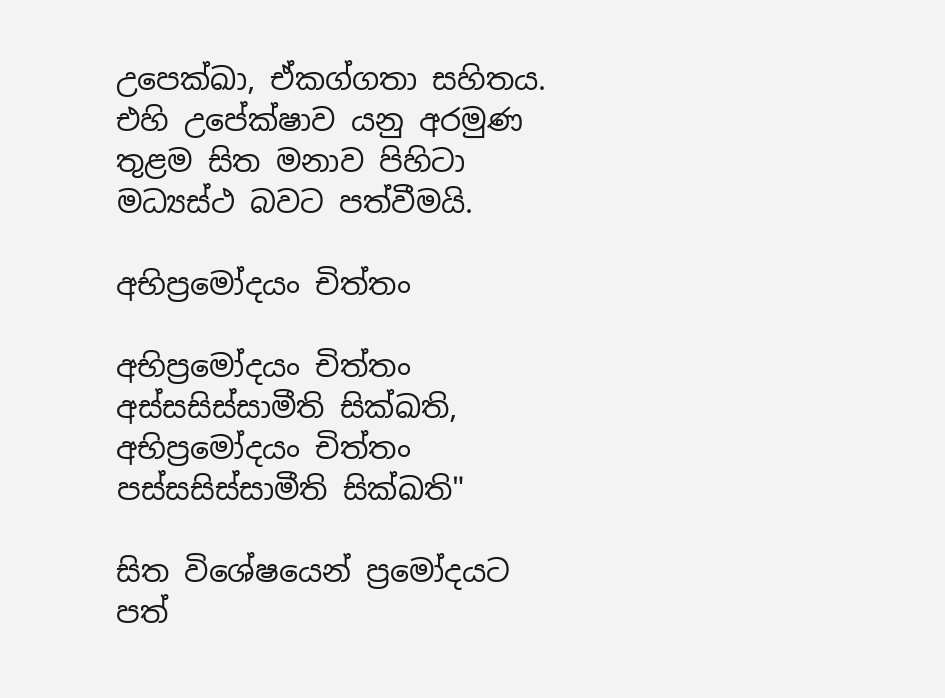උපෙක්ඛා, ඒකග්ගතා සහිතය. එහි උපේක්ෂාව යනු අරමුණ තුළම සිත මනාව පිහිටා මධ්‍යස්ථ බවට පත්වීමයි.

අභිප්‍රමෝදයං චිත්තං

අභිප්‍රමෝදයං චිත්තං අස්සසිස්සාමීති සික්ඛති, අභිප්‍රමෝදයං චිත්තං පස්සසිස්සාමීති සික්ඛති"

සිත විශේෂයෙන් ප්‍රමෝදයට පත්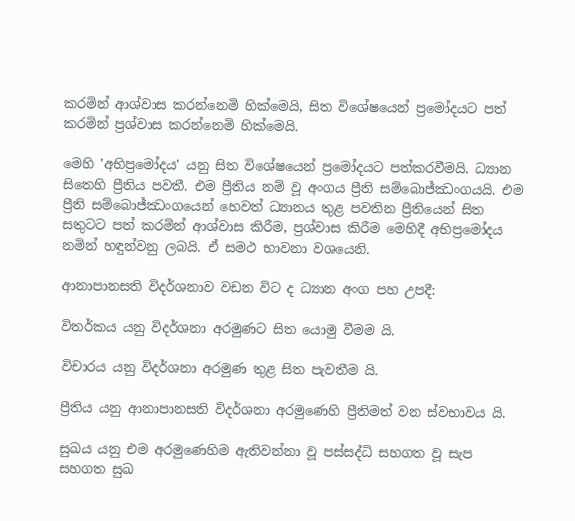කරමින් ආශ්වාස කරන්නෙමි හික්මෙයි, සිත විශේෂයෙන් ප්‍රමෝදයට පත් කරමින් ප්‍රශ්වාස කරන්නෙමි හික්මෙයි.

මෙහි 'අභිප්‍රමෝදය' යනු සිත විශේෂයෙන් ප්‍රමෝදයට පත්කරවීමයි. ධ්‍යාන සිතෙහි ප්‍රීතිය පවතී. එම ප්‍රීතිය නම් වූ අංගය ප්‍රීති සම්බොජ්ඣංගයයි. එම ප්‍රීති සම්බොජ්ඣංගයෙන් හෙවත් ධ්‍යානය තුළ පවතින ප්‍රීතියෙන් සිත සතුටට පත් කරමින් ආශ්වාස කිරීම, ප්‍රශ්වාස කිරීම මෙහිදී අභිප්‍රමෝදය නමින් හඳුන්වනු ලබයි. ඒ සමථ භාවනා වශයෙනි.

ආනාපානසති විදර්ශනාව වඩන විට ද ධ්‍යාන අංග පහ උපදී:

විතර්කය යනු විදර්ශනා අරමුණට සිත යොමු වීමම යි.

විචාරය යනු විදර්ශනා අරමුණ තුළ සිත පැවතීම යි.

ප්‍රීතිය යනු ආනාපානසති විදර්ශනා අරමුණෙහි ප්‍රීතිමත් වන ස්වභාවය යි.

සුඛය යනු එම අරමුණෙහිම ඇතිවන්නා වූ පස්සද්ධි සහගත වූ සැප සහගත සුඛ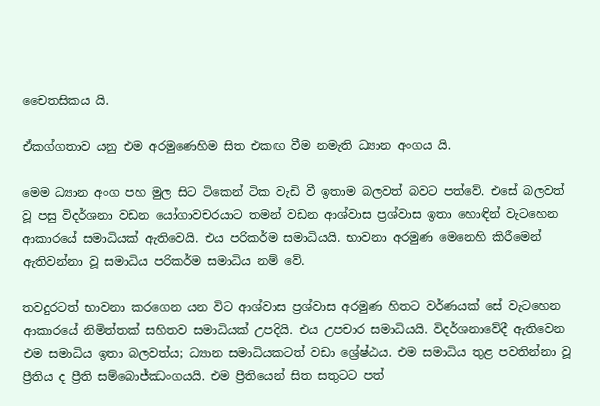චෛතසිකය යි.

ඒකග්ගතාව යනු එම අරමුණෙහිම සිත එකඟ වීම නමැති ධ්‍යාන අංගය යි.

මෙම ධ්‍යාන අංග පහ මුල සිට ටිකෙන් ටික වැඩි වී ඉතාම බලවත් බවට පත්වේ. එසේ බලවත් වූ පසු විදර්ශනා වඩන යෝගාවචරයාට තමන් වඩන ආශ්වාස ප්‍රශ්වාස ඉතා හොඳින් වැටහෙන ආකාරයේ සමාධියක් ඇතිවෙයි. එය පරිකර්ම සමාධියයි. භාවනා අරමුණ මෙනෙහි කිරීමෙන් ඇතිවන්නා වූ සමාධිය පරිකර්ම සමාධිය නම් වේ.

තවදුරටත් භාවනා කරගෙන යන විට ආශ්වාස ප්‍රශ්වාස අරමුණ හිතට වර්ණයක් සේ වැටහෙන ආකාරයේ නිමිත්තක් සහිතව සමාධියක් උපදියි. එය උපචාර සමාධියයි. විදර්ශනාවේදී ඇතිවෙන එම සමාධිය ඉතා බලවත්ය; ධ්‍යාන සමාධියකටත් වඩා ශ්‍රේෂ්ඨය. එම සමාධිය තුළ පවතින්නා වූ ප්‍රීතිය ද ප්‍රීති සම්බොජ්ඣංගයයි. එම ප්‍රීතියෙන් සිත සතුටට පත්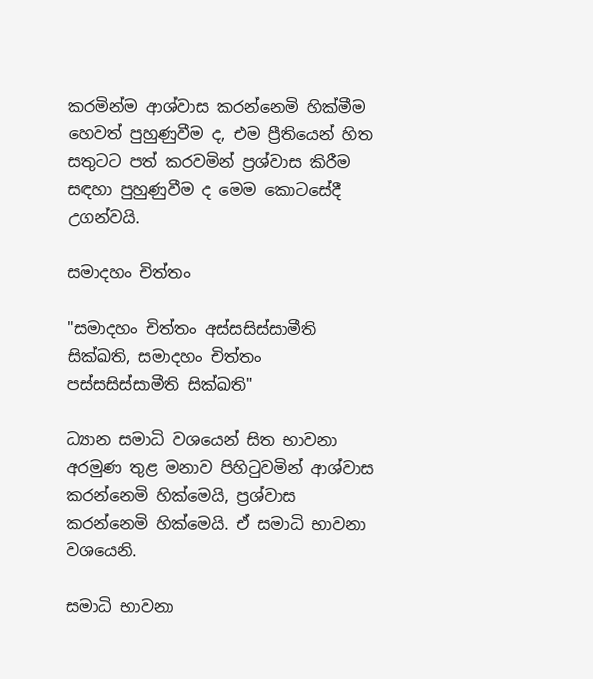කරමින්ම ආශ්වාස කරන්නෙමි හික්මීම හෙවත් පුහුණුවීම ද, එම ප්‍රීතියෙන් හිත සතුටට පත් කරවමින් ප්‍රශ්වාස කිරීම සඳහා පුහුණුවීම ද මෙම කොටසේදී උගන්වයි.

සමාදහං චිත්තං

"සමාදහං චිත්තං අස්සසිස්සාමීති සික්ඛති, සමාදහං චිත්තං පස්සසිස්සාමීති සික්ඛති"

ධ්‍යාන සමාධි වශයෙන් සිත භාවනා අරමුණ තුළ මනාව පිහිටුවමින් ආශ්වාස කරන්නෙමි හික්මෙයි, ප්‍රශ්වාස කරන්නෙමි හික්මෙයි. ඒ සමාධි භාවනා වශයෙනි.

සමාධි භාවනා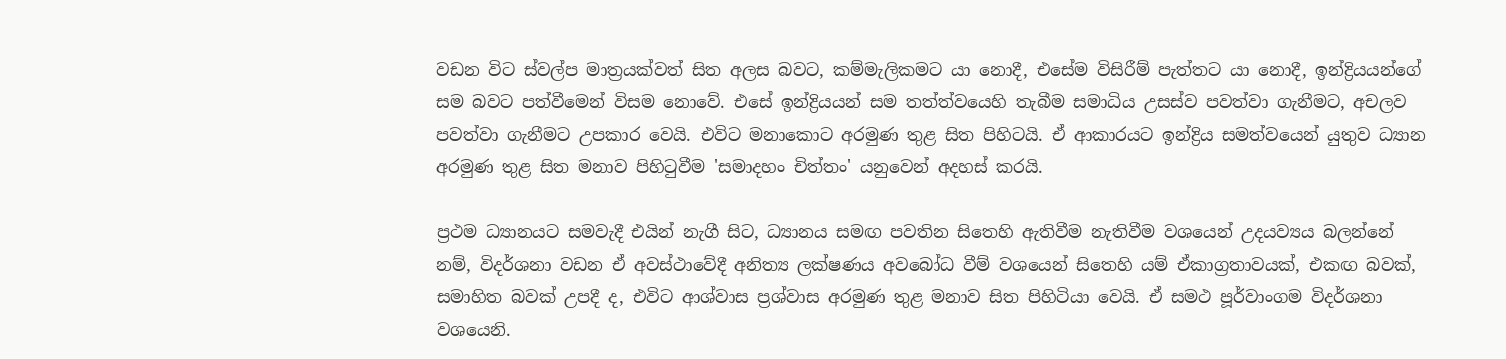වඩන විට ස්වල්ප මාත්‍රයක්වත් සිත අලස බවට, කම්මැලිකමට යා නොදී, එසේම විසිරීම් පැත්තට යා නොදී, ඉන්ද්‍රියයන්ගේ සම බවට පත්වීමෙන් විසම නොවේ. එසේ ඉන්ද්‍රියයන් සම තත්ත්වයෙහි තැබීම සමාධිය උසස්ව පවත්වා ගැනීමට, අචලව පවත්වා ගැනීමට උපකාර වෙයි. එවිට මනාකොට අරමුණ තුළ සිත පිහිටයි. ඒ ආකාරයට ඉන්ද්‍රිය සමත්වයෙන් යුතුව ධ්‍යාන අරමුණ තුළ සිත මනාව පිහිටුවීම 'සමාදහං චිත්තං' යනුවෙන් අදහස් කරයි.

ප්‍රථම ධ්‍යානයට සමවැදී එයින් නැගී සිට, ධ්‍යානය සමඟ පවතින සිතෙහි ඇතිවීම නැතිවීම වශයෙන් උදයව්‍යය බලන්නේ නම්, විදර්ශනා වඩන ඒ අවස්ථාවේදී අනිත්‍ය ලක්ෂණය අවබෝධ වීම් වශයෙන් සිතෙහි යම් ඒකාග්‍රතාවයක්, එකඟ බවක්, සමාහිත බවක් උපදී ද, එවිට ආශ්වාස ප්‍රශ්වාස අරමුණ තුළ මනාව සිත පිහිටියා වෙයි. ඒ සමථ පූර්වාංගම විදර්ශනා වශයෙනි.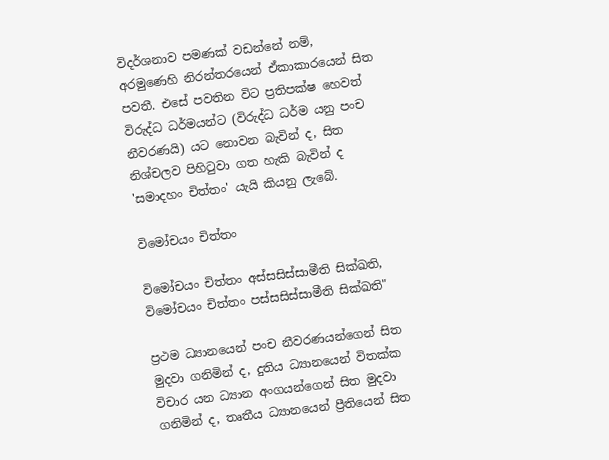විදර්ශනාව පමණක් වඩන්නේ නම්, අරමුණෙහි නිරන්තරයෙන් ඒකාකාරයෙන් සිත පවතී. එසේ පවතින විට ප්‍රතිපක්ෂ හෙවත් විරුද්ධ ධර්මයන්ට (විරුද්ධ ධර්ම යනු පංච නීවරණයි) යට නොවන බැවින් ද, සිත නිශ්චලව පිහිටුවා ගත හැකි බැවින් ද 'සමාදහං චිත්තං' යැයි කියනු ලැබේ.

විමෝචයං චිත්තං

විමෝචයං චිත්තං අස්සසිස්සාමීති සික්ඛති, විමෝචයං චිත්තං පස්සසිස්සාමීති සික්ඛති"

ප්‍රථම ධ්‍යානයෙන් පංච නීවරණයන්ගෙන් සිත මුදවා ගනිමින් ද, දුතිය ධ්‍යානයෙන් විතක්ක විචාර යන ධ්‍යාන අංගයන්ගෙන් සිත මුදවා ගනිමින් ද, තෘතීය ධ්‍යානයෙන් ප්‍රීතියෙන් සිත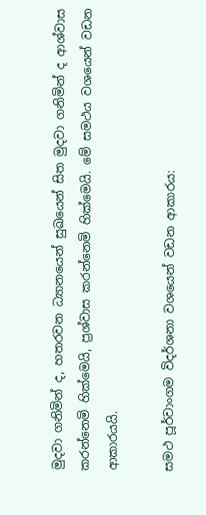මුදවා ගනිමින් ද, හතරවන ධ්‍යානයෙන් සුඛයෙන් සිත මුදවා ගනිමින් ද ආශ්වාස කරන්නෙමි හික්මෙයි, ප්‍රශ්වාස කරන්නෙමි හික්මෙයි. මේ සමථය වශයෙන් වඩන ආකාරයයි.

සමථ පූර්වාංගම විදර්ශනා වශයෙන් වඩන ආකාරය: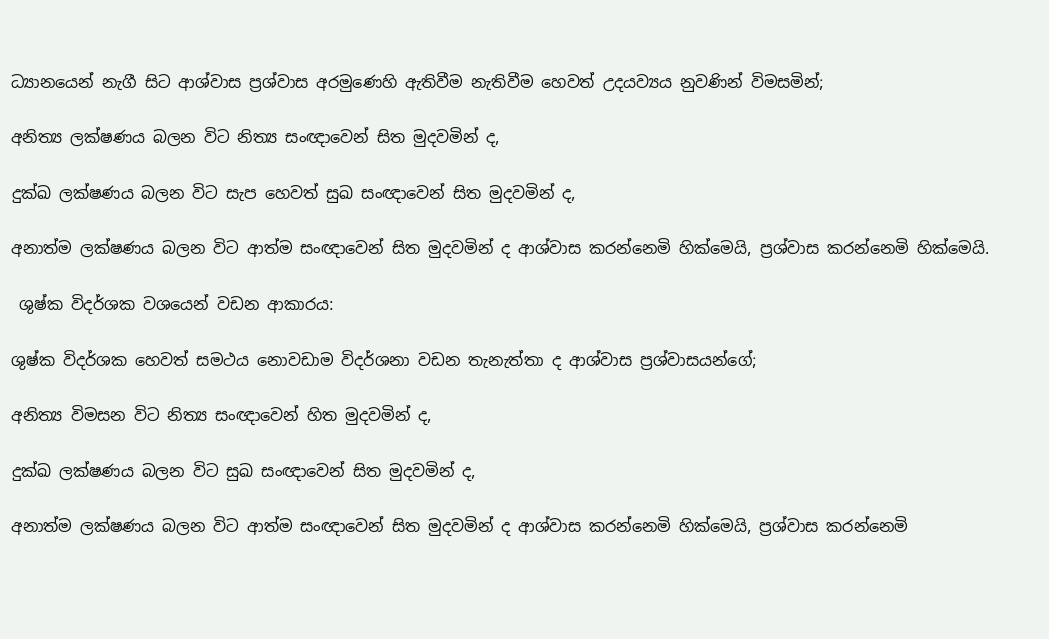ධ්‍යානයෙන් නැගී සිට ආශ්වාස ප්‍රශ්වාස අරමුණෙහි ඇතිවීම නැතිවීම හෙවත් උදයව්‍යය නුවණින් විමසමින්;

අනිත්‍ය ලක්ෂණය බලන විට නිත්‍ය සංඥාවෙන් සිත මුදවමින් ද,

දුක්ඛ ලක්ෂණය බලන විට සැප හෙවත් සුඛ සංඥාවෙන් සිත මුදවමින් ද,

අනාත්ම ලක්ෂණය බලන විට ආත්ම සංඥාවෙන් සිත මුදවමින් ද ආශ්වාස කරන්නෙමි හික්මෙයි, ප්‍රශ්වාස කරන්නෙමි හික්මෙයි.

 ශුෂ්ක විදර්ශක වශයෙන් වඩන ආකාරය:

ශුෂ්ක විදර්ශක හෙවත් සමථය නොවඩාම විදර්ශනා වඩන තැනැත්තා ද ආශ්වාස ප්‍රශ්වාසයන්ගේ;

අනිත්‍ය විමසන විට නිත්‍ය සංඥාවෙන් හිත මුදවමින් ද,

දුක්ඛ ලක්ෂණය බලන විට සුඛ සංඥාවෙන් සිත මුදවමින් ද,

අනාත්ම ලක්ෂණය බලන විට ආත්ම සංඥාවෙන් සිත මුදවමින් ද ආශ්වාස කරන්නෙමි හික්මෙයි, ප්‍රශ්වාස කරන්නෙමි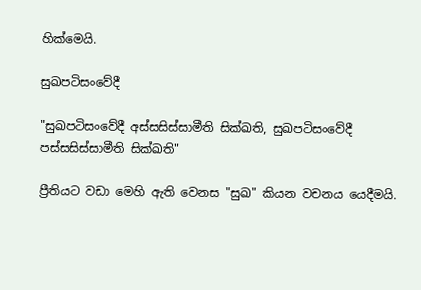හික්මෙයි.

සුඛපටිසංවේදී

"සුඛපටිසංවේදී අස්සසිස්සාමීති සික්ඛති, සුඛපටිසංවේදී පස්සසිස්සාමීති සික්ඛති"

ප්‍රීතියට වඩා මෙහි ඇති වෙනස "සුඛ" කියන වචනය යෙදීමයි.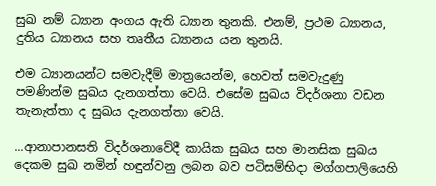සුඛ නම් ධ්‍යාන අංගය ඇති ධ්‍යාන තුනකි. එනම්, ප්‍රථම ධ්‍යානය, දුතිය ධ්‍යානය සහ තෘතීය ධ්‍යානය යන තුනයි.

එම ධ්‍යානයන්ට සමවැදීම් මාත්‍රයෙන්ම, හෙවත් සමවැදුණු පමණින්ම සුඛය දැනගත්තා වෙයි. එසේම සුඛය විදර්ශනා වඩන තැනැත්තා ද සුඛය දැනගත්තා වෙයි.

...ආනාපානසති විදර්ශනාවේදී කායික සුඛය සහ මානසික සුඛය දෙකම සුඛ නමින් හඳුන්වනු ලබන බව පටිසම්භිදා මග්ගපාලියෙහි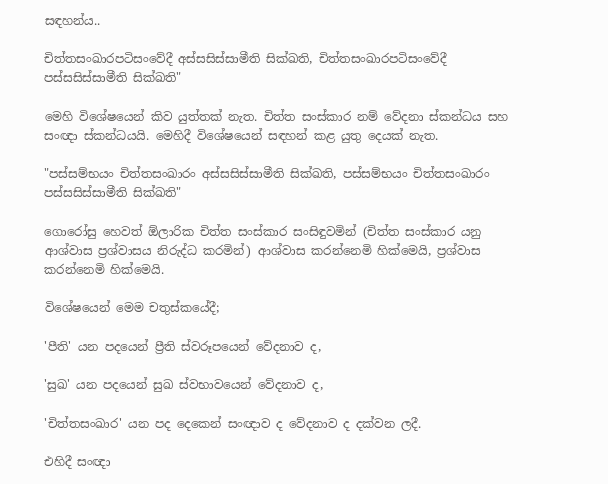සඳහන්ය..

චිත්තසංඛාරපටිසංවේදී අස්සසිස්සාමීති සික්ඛති, චිත්තසංඛාරපටිසංවේදී පස්සසිස්සාමීති සික්ඛති"

මෙහි විශේෂයෙන් කිව යුත්තක් නැත. චිත්ත සංස්කාර නම් වේදනා ස්කන්ධය සහ සංඥා ස්කන්ධයයි. මෙහිදී විශේෂයෙන් සඳහන් කළ යුතු දෙයක් නැත.

"පස්සම්භයං චිත්තසංඛාරං අස්සසිස්සාමීති සික්ඛති, පස්සම්භයං චිත්තසංඛාරං පස්සසිස්සාමීති සික්ඛති"

ගොරෝසු හෙවත් ඕලාරික චිත්ත සංස්කාර සංසිඳුවමින් (චිත්ත සංස්කාර යනු ආශ්වාස ප්‍රශ්වාසය නිරුද්ධ කරමින්) ආශ්වාස කරන්නෙමි හික්මෙයි, ප්‍රශ්වාස කරන්නෙමි හික්මෙයි.

විශේෂයෙන් මෙම චතුස්කයේදී;

'පීති' යන පදයෙන් ප්‍රීති ස්වරූපයෙන් වේදනාව ද,

'සුඛ' යන පදයෙන් සුඛ ස්වභාවයෙන් වේදනාව ද,

'චිත්තසංඛාර' යන පද දෙකෙන් සංඥාව ද වේදනාව ද දක්වන ලදී.

එහිදී සංඥා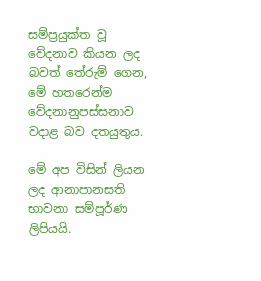සම්ප්‍රයුක්ත වූ වේදනාව කියන ලද බවත් තේරුම් ගෙන, මේ හතරෙන්ම වේදනානුපස්සනාව වදාළ බව දතයුතුය.

මේ අප විසින් ලියන ලද ආනාපානසති භාවනා සම්පූර්ණ ලිපියයි.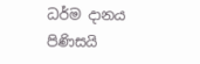ධර්ම දානය පිණිසයි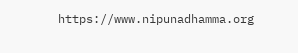https://www.nipunadhamma.org